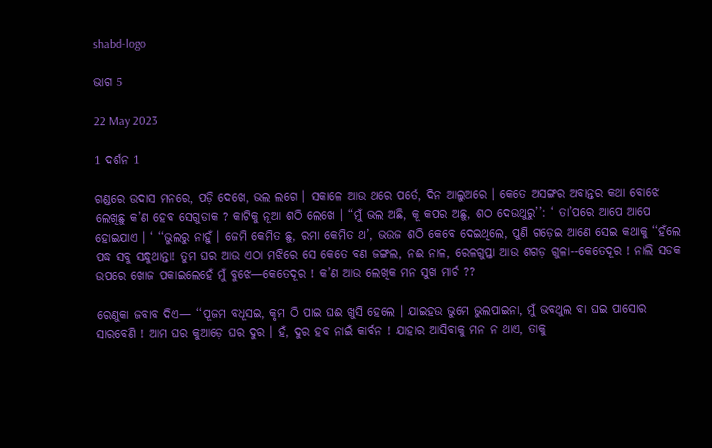shabd-logo

ଭାଗ 5

22 May 2023

1 ଦର୍ଶନ 1

ଗଣ୍ଡରେ ଉଦାସ ମନରେ, ପଡ଼ି ଦେଖେ, ଭଲ ଲଗେ । ସକାଳେ ଆଉ ଥରେ ପର୍ତେ, ଦିନ ଆଲୁଅରେ । କେତେ ଅସଙ୍ଗର ଅବାନ୍ତର କଥା ବୋଝେ ଲେଖିଛୁ କ’ଣ ହେବ ସେଗୁଡାକ ? କାଟିକୁ ନୂଆ ଶଠି ଲେଖେ । “ମୁଁ ଭଲ ଅଛି, କୂ କପର ଅଛୁ, ଶଠ ଦେଉଥୁରୁ’’: ‘ ତା’ପରେ ଆପେ ଆପେ ହୋଇଯାଏ । ‘ ‘‘ଭୁଲରୁ ନାହୁଁ । ଜେମି କେମିତ ଛୁ, ରମା କେମିତ ଥ’, ଭଉଜ ଶଠି କେବେ ଦେଇଥିଲେ, ପୁଣି ଗଡ଼େଇ ଆଣେ ସେଇ କଥାକୁ ‘‘ହଁଲେ ପଦ୍ଧ ସବୁ ସନ୍ଧୁଥାନ୍ତା! ତୁମ ଘର ଆଉ ଏଠା ମଝିରେ ସେ କେତେ ବଣ ଜଙ୍ଗଲ, ନଈ ନାଳ, ରେଳଗୁପ୍ତା ଆଉ ଶଗଡ଼ ଗୁଳା--କେତେଦୂର ! ନାଲି ସଡକ ଉପରେ ଖୋଜ ପକାଇଲେହେଁ ମୁଁ ବୁଝେ—କେତେଦୂର ! କ’ଣ ଆଉ ଲେଖିକ ମନ ସୁଖ ମାର୍ଚ ??

ରେଣୁକା ଜବାବ ଦିଏ— ‘‘ପୂଜମ ବଧୂସଇ, କୃମ ଠି ପାଇ ଘଈ ଖୁସି ହେଲେ । ଯାଇହଉ ଭୁମେ ଭୁଲପାଇନା, ମୁଁ ଭବଥୁଲ ବା ଘଇ ପାସୋର ସାରବେଣି ! ଆମ ଘର କୁଆଡ଼େ ଘର ଦୁର । ହଁ, ଦୁର ହବ ନାଇଁ କାର୍ବନ ! ଯାହାର ଆସିବାକୁ ମନ ନ ଥାଏ, ତାକୁ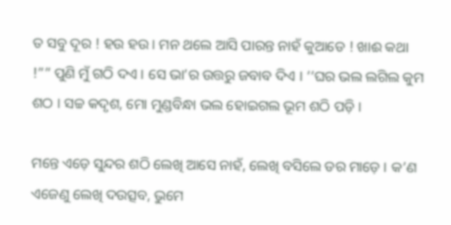ତ ସବୁ ଦୂର ! ହଉ ହଉ । ମନ ଥଲେ ଆସି ପାରନ୍ତ ନାହଁ କୁଆଡେ ! ଖାଈ କଥା !”” ପୁଣି ମୁଁ ଗଠି ଦଏ । ସେ ଭା’ର ଉତ୍ତରୁ ଜବାବ ଦିଏ । ‘‘ଘର ଭଲ ଲଗିଲ କୁମ ଶଠ । ସଚ୍ଚ କଦୃଶ, ମୋ ମୁଣ୍ଡବିନ୍ଧା ଭଲ ହୋଇଗଲ ଭୂମ ଶଠି ପଡ଼ି ।

ମନ୍ତେ ଏଡ଼େ ସୁନ୍ଦର ଶଠି ଲେଖି ଆସେ ନାହଁ, ଲେଖି ବସିଲେ ଡର ମାଡ଼େ । କ’ଣ ଏଜେଣୁ ଲେଖି ଦଉତ୍ସବ, ଭୁମେ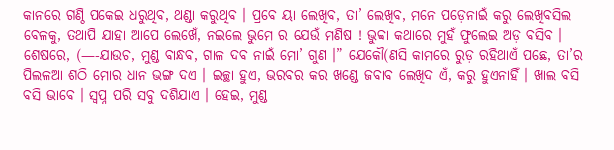କାନରେ ଗଣ୍ଠି ପକେଇ ଧରୁଥିବ, ଥଣ୍ଡା କରୁଥିବ । ପ୍ରବେ ୟା ଲେଖିବ, ତା’ ଲେଖିବ, ମନେ ପଡ଼େନାଇଁ କରୁ ଲେଖିବସିଲ ବେଳକୁ, ତଥାପି ଯାହା ଆପେ ଲେଖେଁ, ନଇଲେ ଭୁମେ ର ଯେଉଁ ମଣିଷ ! ଭୁବ୍ବା କଥାରେ ମୁହଁ ଫୁଲେଇ ଅଡ଼ ବସିବ । ଶେଷରେ, (—-ଯାଉଚ, ମୁଣ୍ଡ ବାନ୍ଧବ, ଗାଳ ଦବ ନାଇଁ ମୋ’ ଗୁଣ ।” ଯେକୌ(ଣସି କାମରେ ରୁଡ଼ ରହିଥାଏଁ ପଛେ, ତା’ର ପିଲଳଆ ଶଠି ମୋର ଧାନ ଭଙ୍ଗ ଦଏ । ଇଚ୍ଛା ହୁଏ, ଭରବର କର ଖଣ୍ଡେ ଜବାବ ଲେଖିଦ ଏଁ, କରୁ ହୁଏନାହିଁ । ଖାଲ ବସି ବସି ଭାବେ । ସ୍ଵପ୍ନ ପରି ସବୁ ଦଶିଯାଏ । ହେଇ, ମୁଣ୍ଡ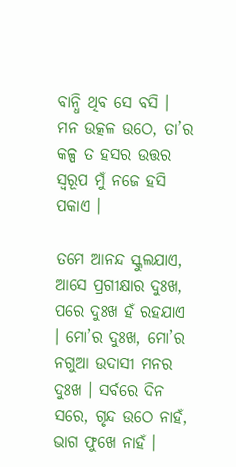ବାନ୍ଧି ଥିବ ସେ ବସି । ମନ ଉତ୍କଳ ଉଠେ, ତା’ର କଳ୍ପ ତ ହସର ଉତ୍ତର ସ୍ବରୂପ ମୁଁ ନଜେ ହସି ପକାଏ ।

ତମେ ଆନନ୍ଦ ସ୍କୁଲଯାଏ, ଆସେ ପ୍ରଗୀକ୍ଷାର ଦୁଃଖ, ପରେ ଦୁଃଖ ହଁ ରହଯାଏ । ମୋ’ର ଦୁଃଖ, ମୋ’ର ନଗୁଆ ଉଦାସୀ ମନର ଦୁଃଖ । ସର୍ବରେ ଦିନ ସରେ, ଗୃନ୍ଦ ଉଠେ ନାହଁ, ଭାଗ ଫୁଖେ ନାହଁ ।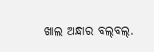ଖାଲ ଅନ୍ଧାର ବଲ୍‌ବଲ୍.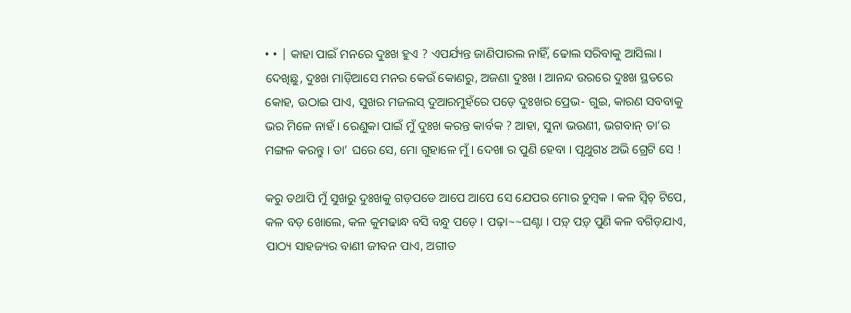• • | କାହା ପାଇଁ ମନରେ ଦୁଃଖ ହୁଏ ? ଏପର୍ଯ୍ୟନ୍ତ ଜାଣିପାରଲ ନାହିଁ, ଢୋଲ ସରିବାକୁ ଆସିଲା । ଦେଖିଛୁ, ଦୁଃଖ ମାଡ଼ିଆସେ ମନର କେଉଁ କୋଣରୁ, ଅଜଣା ଦୁଃଖ । ଆନନ୍ଦ ଉରରେ ଦୁଃଖ ସ୍ଥତରେ କୋହ, ଉଠାଇ ପାଏ, ସୁଖର ମଜଲସ୍ ଦୁଆରମୁହଁରେ ପଡ଼େ ଦୁଃଖର ପ୍ରେଭ- ଗୁଇ, କାରଣ ସବବାକୁ ଭର ମିଳେ ନାହଁ । ରେଣୁକା ପାଇଁ ମୁଁ ଦୁଃଖ କରନ୍ତ କାର୍ବକ ? ଆହା, ସୁନା ଭଉଣୀ, ଭଗବାନ୍ ତା’ର ମଙ୍ଗଳ କରନ୍ତୁ । ତା’ ଘରେ ସେ, ମୋ ଗୁହାଳେ ମୁଁ । ଦେଖା ର ପୁଣି ହେବା । ପୃଥୁଗ୪ ଅଭି ଗ୍ରେଟି ସେ !

କରୁ ତଥାପି ମୁଁ ସୁଖରୁ ଦୁଃଖକୁ ଗଡ଼ପଡେ ଆପେ ଆପେ ସେ ଯେପର ମୋର ଚୁମ୍ବକ । କଳ ସ୍ଵିଚ୍ ଟିପେ, କଳ ବଡ଼ ଖୋଲେ, କଳ କୁମଢାନ୍ଧ ବସି ବନ୍ଧୁ ପଡ଼େ । ପଢ଼ା~~ଘଣ୍ଟା । ପଡ଼୍ ପଡ଼୍ ପୁଣି କଳ ବଗିଡ଼ଯାଏ, ପାଠ୍ୟ ସାହଜ୍ୟର ବାଣୀ ଜୀବନ ପାଏ, ଅଗୀତ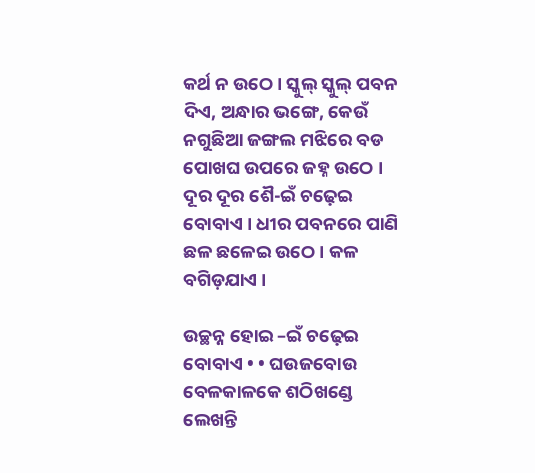କର୍ଥ ନ ଉଠେ । ସ୍କୁଲ୍ ସ୍କୁଲ୍ ପବନ ଦିଏ, ଅନ୍ଧାର ଭଙ୍ଗେ, କେଉଁ ନଗୁଛିଆ ଜଙ୍ଗଲ ମଝିରେ ବଡ ପୋଖଘ ଉପରେ ଜହ୍ନ ଉଠେ । ଦୂର ଦୂର ଶୈ-ଇଁ ଚଢ଼େଇ ବୋବାଏ । ଧୀର ପବନରେ ପାଣି ଛଳ ଛଳେଇ ଉଠେ । କଳ ବଗିଡ଼ଯାଏ ।

ଉଚ୍ଛନ୍ନ ହୋଇ –ଇଁ ଚଢ଼େଇ ବୋବାଏ • • ଘଉଜବୋଉ ବେଳକାଳକେ ଶଠିଖଣ୍ଡେ ଲେଖନ୍ତି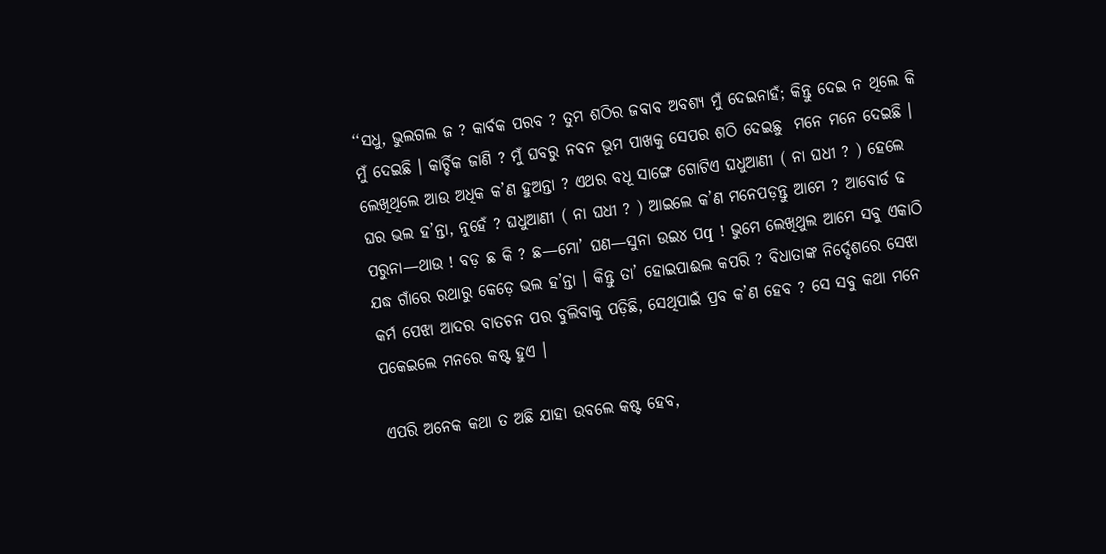‘‘ସଧୁ, ଭୁଲଗଲ ଜ ? କାର୍ବକ ପରବ ? ତୁମ ଶଠିର ଜବାବ ଅବଶ୍ୟ ମୁଁ ଦେଇନାହଁ; କିନ୍ତୁ ଦେଇ ନ ଥିଲେ କି ମୁଁ ଦେଇଛି । କାର୍ଚ୍ଚିକ ଜାଣି ? ମୁଁ ଘବରୁ ନବନ ଭୂମ ପାଖକୁ ସେପର ଶଠି ଦେଇଛୁ  ମନେ ମନେ ଦେଇଛି । ଲେଖିଥିଲେ ଆଉ ଅଧିକ କ’ଣ ହୁଅନ୍ତା ? ଏଥର ବଧୂ ସାଙ୍ଗେ ଗୋଟିଏ ଘଧୁଆଣୀ ( ନା ଘଧୀ ? ) ହେଲେ ଘର ଭଲ ହ’ନ୍ତା, ନୁହେଁ ? ଘଧୁଆଣୀ ( ନା ଘଧୀ ? ) ଆଇଲେ କ’ଣ ମନେପଡ଼ନ୍ତୁ ଆମେ ? ଆବୋର୍ଡ ଢ ପରୁନା—ଥାଉ ! ବଡ଼ ଛ କି ? ଛ—ମୋ’ ଘଣ—ସୁନା ଉଇ୪ ପq ! ଭୁମେ ଲେଖିଥୁଲ ଆମେ ସବୁ ଏକାଠି ଯଦ୍ଧ ଗାଁରେ ରଥାରୁ କେଡ଼େ ଭଲ ହ’ନ୍ତା । କିନ୍ତୁ ତା’ ହୋଇପାଈଲ କପରି ? ବିଧାତାଙ୍କ ନିର୍ଦ୍ଦେଶରେ ସେଝା କର୍ମ ପେଝା ଆଦର ବାତଚନ ପର ବୁଲିବାକୁ ପଡ଼ିଛି, ସେଥିପାଇଁ ପ୍ରବ କ’ଣ ହେବ ? ସେ ସବୁ କଥା ମନେ ପକେଇଲେ ମନରେ କଷ୍ଟ ହୁଏ ।

ଏପରି ଅନେକ କଥା ତ ଅଛି ଯାହା ଉବଲେ କଷ୍ଟ ହେବ,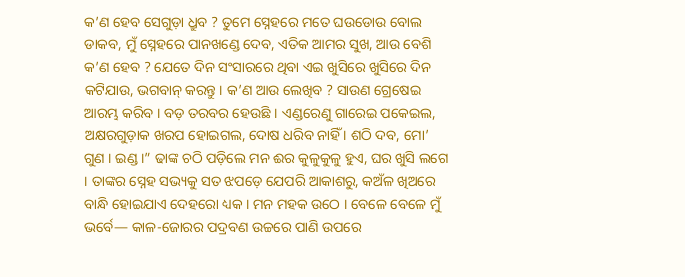କ’ଣ ହେବ ସେଗୁଡ଼ା ଧ୍ରୁବ ? ତୁମେ ସ୍ନେହରେ ମତେ ଘଉଡୋଉ ବୋଲ ଡାକବ, ମୁଁ ସ୍ନେହରେ ପାନଖଣ୍ଡେ ଦେବ, ଏତିକ ଆମର ସୁଖ, ଆଉ ବେଶି କ’ଣ ହେବ ? ଯେତେ ଦିନ ସଂସାରରେ ଥିବା ଏଇ ଖୁସିରେ ଖୁସିରେ ଦିନ କଟିଯାଉ, ଭଗବାନ୍ କରନ୍ତୁ । କ’ଣ ଆଉ ଲେଖିବ ? ସାଉଣ ଗ୍ରେଷେଇ ଆରମ୍ଭ କରିବ । ବଡ଼ ତରବର ହେଉଛି । ଏଣ୍ଡରେଣୁ ଗାରେଇ ପକେଇଲ, ଅକ୍ଷରଗୁଡ଼ାକ ଖରପ ହୋଇଗଲ, ଦୋଷ ଧରିବ ନାହିଁ । ଶଠି ଦବ, ମୋ’ ଗୁଣ । ଇଣ୍ଡ ।” ଢାଙ୍କ ଚଠି ପଡ଼ିଲେ ମନ ଈର କୁଳୁକୁଳୁ ହୁଏ, ଘର ଖୁସି ଲଗେ । ତାଙ୍କର ସ୍ନେହ ସଭ୍ୟକୁ ସତ ଝପଡ଼େ ଯେପରି ଆକାଶରୁ, କଅଁଳ ଖିଅରେ ବାନ୍ଧି ହୋଇଯାଏ ଦେହରୋ ଧ୍ୟକ । ମନ ମହକ ଉଠେ । ବେଳେ ବେଳେ ମୁଁ ଭର୍ବେ— କାଳ-ଜୋରର ପଦ୍ରବଣ ଉଚ୍ଚରେ ପାଣି ଉପରେ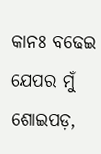କାନଃ ବଢେଇ ଯେପର ମୁଁ ଶୋଇପଡ଼,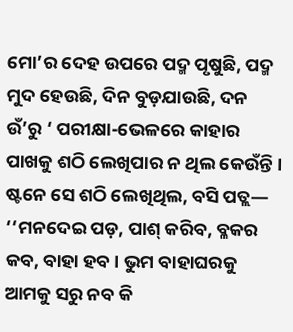ମୋ’ର ଦେହ ଉପରେ ପଦ୍ମ ପୃଷୁଛି, ପଦ୍ମ ମୁଦ ହେଉଛି, ଦିନ ବୁଡ଼ଯାଉଛି, ଦନ ଉଁ’ରୁ ‘ ପରୀକ୍ଷା-ଭେଳରେ କାହାର ପାଖକୁ ଶଠି ଲେଖିପାର ନ ଥିଲ କେଉଁନ୍ତି । ଷ୍ଟନେ ସେ ଶଠି ଲେଖିଥିଲ, ବସି ପତ୍ଲ— ‘‘ମନଦେଇ ପଡ଼, ପାଶ୍ କରିବ, ବ୍ଳକର କବ, ବାହା ହବ । ଭୁମ ବାହାଘରକୁ ଆମକୁ ସରୁ ନବ କି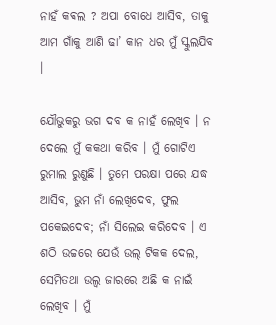ନାହଁ କଵଲ ? ଅପା ବୋଧେ ଆସିବ, ତାକୁ ଆମ ଗାଁକୁ ଆଣି ଢା’ କାନ ଧର ମୁଁ ସ୍କୁଲଯିବ ।

ଯୌଭୁକରୁ ଭଗ ଦବ କ ନାହଁ ଲେଖିବ । ନ ଦେଲେ ମୁଁ କକଥା କରିବ । ମୁଁ ଗୋଟିଏ ରୁମାଲ ରୁଣୁଛି । ତୁମେ ପରକ୍ଷା ପରେ ଯଦ୍ଧ ଆସିବ, ଭୁମ ନାଁ ଲେଖିଦେବ, ଫୁଲ ପକେଇଦେବ; ନାଁ ସିଲେଇ କରିଦେବ । ଏ ଶଠି ଉଚ୍ଚରେ ଯେଉଁ ଉଲ୍ ଟିକକ ଦେଲ, ସେମିତଥା ଉଲ୍ବ ଜାରରେ ଅଛି କ ନାଇଁ ଲେଖିବ । ମୁଁ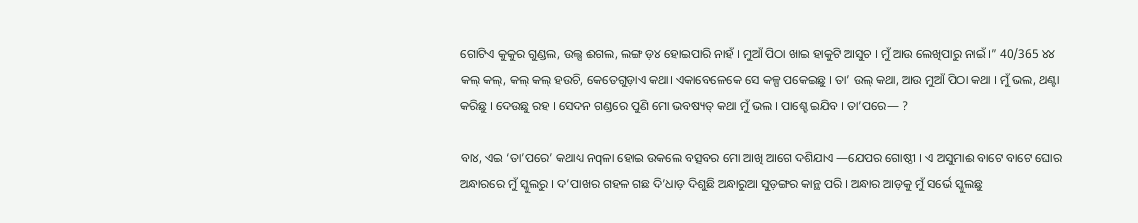ଗୋଟିଏ କୁକୁର ଗୁଣ୍ଡଲ, ଉଲ୍ସ ଈଗଲ, ଲଙ୍ଗ ଡ଼୪ ହୋଇପାରି ନାହଁ । ମୁଆଁ ପିଠା ଖାଇ ହାକୁଟି ଆସୁଚ । ମୁଁ ଆଉ ଲେଖିପାରୁ ନାଇଁ ।” 40/365 ୪୪ କଲ୍ କଲ୍, କଲ୍ କଲ୍ ହଉଚି, କେତେଗୁଡ଼ାଏ କଥା। ଏକାବେଳେକେ ସେ କଳ୍ପ ପକେଇଛୁ । ତା’ ଉଲ୍ କଥା, ଆଉ ମୁଆଁ ପିଠା କଥା । ମୁଁ ଭଲ, ଥଣ୍ଟା କରିଛୁ । ଦେଉଛୁ ରହ । ସେଦନ ଗଣ୍ଡରେ ପୁଣି ମୋ ଭବଷ୍ୟତ୍ କଥା ମୁଁ ଭଲ । ପାଶ୍ହେ ଇଯିବ । ତା’ପରେ— ?

ବା୪, ଏଇ ‘ତା’ପରେ’ କଥାଧ୍ୟ ନqଳା ହୋଇ ଉକଲେ ବତ୍ସବର ମୋ ଆଖି ଆଗେ ଦଶିଯାଏ —ଯେପର ଗୋଷ୍ଠୀ । ଏ ଅସୁମାଈ ବାଟେ ବାଟେ ଘୋର ଅନ୍ଧାରରେ ମୁଁ ସ୍କୁଲରୁ । ଦ’ପାଖର ଗହଳ ଗଛ ଦି’ଧାଡ଼ ଦିଶୁଛି ଅନ୍ଧାରୁଆ ସୁଡ଼ଙ୍ଗର କାନ୍ଥ ପରି । ଅନ୍ଧାର ଆଡ଼କୁ ମୁଁ ସର୍ଭେ ସ୍କୁଲଛୁ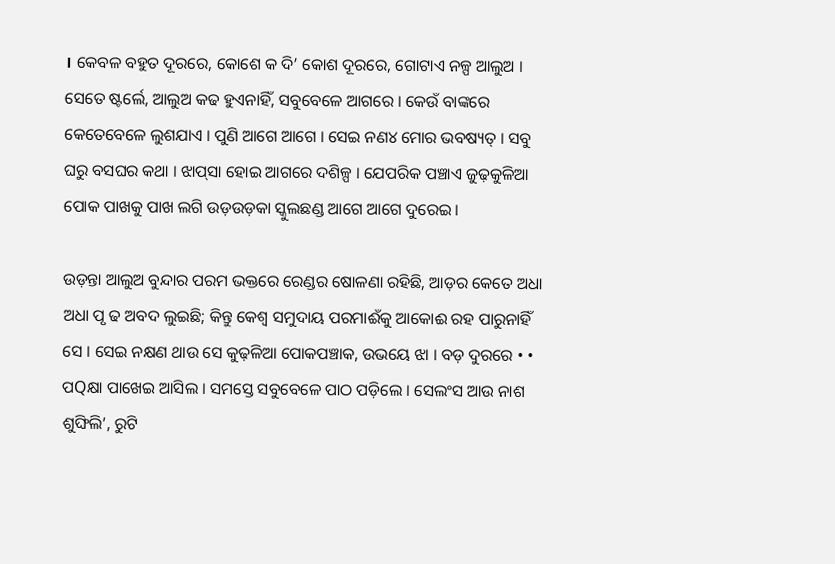। କେବଳ ବହୁତ ଦୂରରେ, କୋଶେ କ ଦି’ କୋଶ ଦୂରରେ, ଗୋଟାଏ ନଳ୍ପ ଆଲୁଅ । ସେତେ ଷ୍ଟର୍ଲେ, ଆଲୁଅ କଢ ହୁଏନାହିଁ, ସବୁବେଳେ ଆଗରେ । କେଉଁ ବାଙ୍କରେ କେତେବେଳେ ଲୁଶଯାଏ । ପୁଣି ଆଗେ ଆଗେ । ସେଇ ନଣ୪ ମୋର ଭବଷ୍ୟତ୍ । ସବୁ ଘରୁ ବସଘର କଥା । ଝାପ୍‌ସା ହୋଇ ଆଗରେ ଦଶିଳ୍ପ । ଯେପରିକ ପଞ୍ଚାଏ ଜୁଢ଼କୁଳିଆ ପୋକ ପାଖକୁ ପାଖ ଲଗି ଉଡ଼ଉଡ଼କା ସ୍କୁଲଛଣ୍ଡ ଆଗେ ଆଗେ ଦୁରେଇ ।

ଉଡ଼ନ୍ତା ଆଲୁଅ ବୁନ୍ଦାର ପରମ ଭକ୍ତରେ ରେଣ୍ଡର ଷୋଳଣା ରହିଛି, ଆଡ଼ର କେତେ ଅଧା ଅଧା ପୃ ଢ ଅବଦ ଲୁଇଛି; କିନ୍ତୁ କେଶ୍ୱ ସମୁଦାୟ ପରମାଈଁକୁ ଆକୋଈ ରହ ପାରୁନାହିଁ ସେ । ସେଇ ନକ୍ଷଣ ଥାଉ ସେ କୁଢ଼ଳିଆ ପୋକପଞ୍ଚାକ, ଉଭୟେ ଝା । ବଡ଼ ଦୁରରେ • • ପQକ୍ଷା ପାଖେଇ ଆସିଲ । ସମସ୍ତେ ସବୁବେଳେ ପାଠ ପଡ଼ିଲେ । ସେଲଂସ ଆଉ ନାଶ ଶୁଙ୍ଘିଲି’, ରୁଟି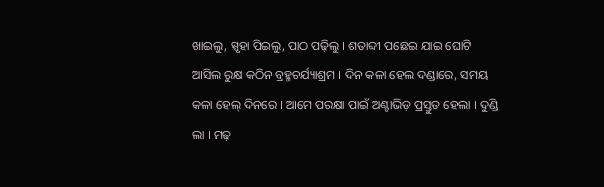ଖାଇଲୁ, ସ୍ପୃହା ପିଇଲୁ, ପାଠ ପଢ଼ିଲୁ । ଶତାବ୍ଦୀ ପଛେଇ ଯାଇ ଘୋଟି ଆସିଲ ରୁକ୍ଷ କଠିନ ବ୍ରହ୍ମଚର୍ଯ୍ୟାଶ୍ରମ । ଦିନ କଳା ହେଲ ଦଣ୍ଡାରେ, ସମୟ କଳା ହେଲ୍ ଦିନରେ । ଆମେ ପରକ୍ଷା ପାଇଁ ଅଣ୍ଟାଭିଡ଼ ପ୍ରସ୍ତୁତ ହେଲା । ଦୁଣ୍ଡି ଲା । ମଢ଼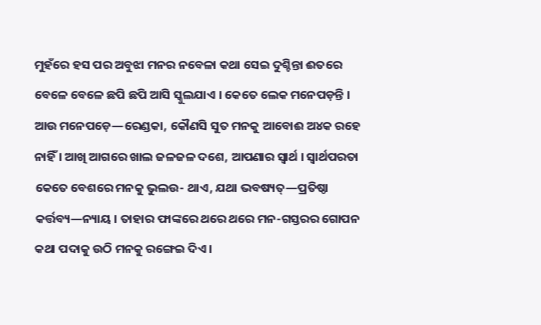ମୁହଁରେ ହସ ପର ଅବୁଝା ମନର ନବେଳା କଥା ସେଇ ଦୁଶ୍ଚିନ୍ତା ଈତରେ ବେଳେ ବେଳେ ଛପି ଛପି ଆସି ସ୍କୁଲଯାଏ । କେତେ ଲେକ ମନେପଡ଼ନ୍ତି । ଆଉ ମନେପଡ଼େ—ରେଣ୍ଡକା, କୌଣସି ସୁତ ମନକୁ ଆବୋଈ ଅ୪କ ରହେ ନାହିଁ । ଆଖି ଆଗରେ ଖାଲ ଜଳଜଳ ଦଶେ, ଆପଣାର ସ୍ଵାର୍ଥ । ସ୍ୱାର୍ଥପରତା କେତେ ବେଶରେ ମନକୁ ଭୁଲଉ- ଥାଏ, ଯଥା ଭବଷ୍ୟତ୍—ପ୍ରତିଷ୍ଠା କର୍ତ୍ତବ୍ୟ—ନ୍ୟାୟ । ତାହାର ଫାଙ୍କରେ ଥରେ ଥରେ ମନ-ଗସ୍ତରର ଗୋପନ କଥା ପଦାକୁ ଉଠି ମନକୁ ରଙ୍ଗେଇ ଦିଏ ।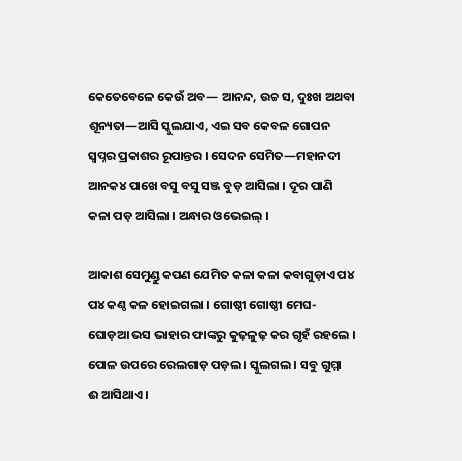କେତେବେଳେ କେଉଁ ଅବ— ଆନନ୍ଦ, ଉଚ୍ଚ ସ, ଦୁଃଖ ଅଥବା ଶୂନ୍ୟତା—ଆସି ସ୍କୁଲଯାଏ, ଏଇ ସବ କେବଳ ଗୋପନ ସ୍ବପ୍ନର ପ୍ରକାଶର ରୂପାନ୍ତର । ସେଦନ ସେମିତ—ମହାନଦୀ ଆନକ୪ ପାଖେ ବସୁ ବସୁ ସଞ୍ଜ ବୁଡ଼ ଆସିଲା । ଦୂର ପାଣି କଳା ପଡ଼ ଆସିଲା । ଅନ୍ଧାର ଓଭେଇଲ୍ ।

ଆକାଶ ସେମୁଣ୍ଡୁ କପଣ ଯେମିତ କଳା କଳା କବାଗୁଡ଼ାଏ ପ୪ ପ୪ କଣ୍ଠ କଳ ହୋଇଗଲା । ଗୋଷ୍ଠୀ ଗୋଷ୍ଠୀ ମେଘ-ଘୋଡ଼ଆ ଭସ ଭାହାର ଫାଙ୍କରୁ କୁଢ଼ଳୁଢ଼ କର ଗୃହଁ ରହଲେ । ପୋଳ ଉପରେ ରେଲଗାଡ଼ ପଡ଼ଲ । ସ୍କୁଲଗଲ । ସବୁ ଗୁମ୍ମା  ଈ ଆସିଥାଏ ।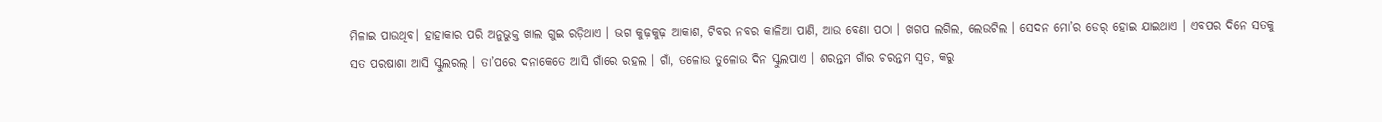ମିଳାଇ ପାଉଥିବ। ହାହାକାର ପରି ଅନୁଭୁକ୍ତ ଖାଲ ଗୁଇ ରଡ଼ିଥାଏ । ଭଗ କୁଢ଼କୁଢ଼ ଆକାଶ, ଟିବର ନବର କାଳିଆ ପାଣି, ଆଉ ବେଣା ପଠା । ଖଗପ ଲଗିଲ, ଲେଉଟିଲ । ସେଦନ ମୋ’ର ଡେର୍ ହୋଇ ଯାଇଥାଏ । ଏବପର ଦିନେ ସତକୁ ସତ ପରଷାଶା ଆସି ସ୍କୁଲରଲ୍ । ତା’ପରେ ଦନାକେତେ ଆସି ଗାଁରେ ରହଲ । ଗାଁ, ତଳୋଉ ତୁଳୋଉ ଦିନ ସ୍କୁଲପାଏ । ଶରନ୍ତମ ଗାଁର ଚରନ୍ତମ ସ୍ଵତ, କରୁ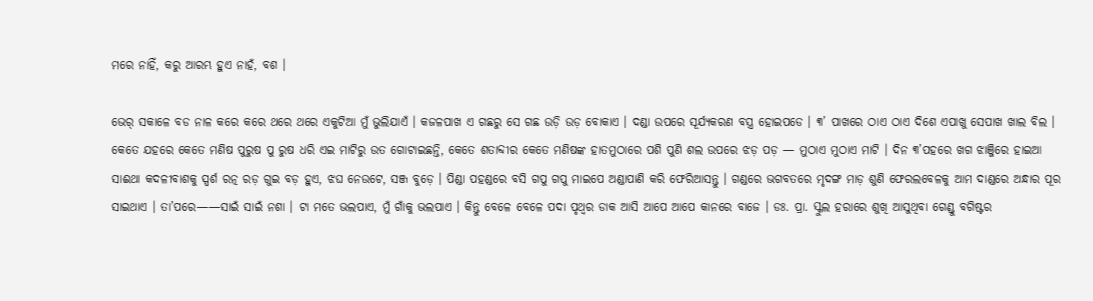ମରେ ନାହିଁ, କରୁ ଆରମ୍ଭ ହୁଏ ନାହଁ, ବଶ ।

ଭେର୍ ସକାଳେ ବଡ ନାଳ କରେ କରେ ଥରେ ଥରେ ଏକୁଟିଆ ମୁଁ ଭୁଲିଯାଏଁ । କଜଳପାଖ ଏ ଗଛରୁ ସେ ଗଛ ଉଡ଼ି ଉଡ଼ ବୋକାଏ । ଦଣ୍ଡା ଉପରେ ସୂର୍ଯ୍ୟକରଣ ବସ୍ତ୍ର ହୋଇପଡେ । ୩’ ପାଖରେ ଠାଏ ଠାଏ ଦିଶେ ଏପାଖୁ ସେପାଖ ଖାଲ ବିଲ । କେତେ ଯହରେ କେତେ ମଣିଷ ପୁରୁଷ ପୁ ରୁଷ ଧରି ଏଇ ମାଟିରୁ ଉତ ଗୋଟାଇଛନ୍ତି, କେତେ ଶତାବ୍ଦୀର କେତେ ମଣିଷଙ୍କ ହାତମୁଠାରେ ପଶି ପୁଣି ଶଲ ଉପରେ ଝଡ଼ ପଡ଼ — ମୁଠାଏ ମୁଠାଏ ମାଟି । ଦିନ ୩’ପହରେ ଖଗ ଝାଞ୍ଜିରେ ହାଇଆ ସାଈଥା କଦଳୀବାଶକୁ ସ୍ପର୍ଶ ରତ୍ନ ରଡ଼ ଗୁଇ ବଡ଼ ହୁଏ, ଝଘ ନେଉଟେ, ସଞ୍ଜ ବୁଡ଼େ । ପିଣ୍ଡା ପହଣ୍ଡରେ ବସି ଗପୁ ଗପୁ ମାଇପେ ଅଣ୍ଡାପାଣି କରି ଫେରିଆସନ୍ତୁ । ଗଣ୍ଡରେ ଭଗବତରେ ମୃଦଙ୍ଗ ମାଡ଼ ଶୁଣି ଫେରଲବେଳକୁ ଆମ ଦାଣ୍ଡରେ ଅନ୍ଧାର ପୂର ସାଇଥାଏ । ତା’ପରେ——ସାଇଁ ସାଇଁ ନଶା । ଟା ମତେ ଭଲପାଏ, ମୁଁ ଗାଁକୁ ଭଲପାଏ । କିନ୍ତୁ ବେଳେ ବେଳେ ପଦା ପୃଥ୍ବର ଡାକ ଆସି ଆପେ ଆପେ କାନରେ ବାଜେ । ଡଃ. ପ୍ରା. ସ୍କୁଲ ହରାରେ ଶୁଖି ଆସୁଥିବା ଗେଣ୍ଡୁ ବଗିଷ୍ଟର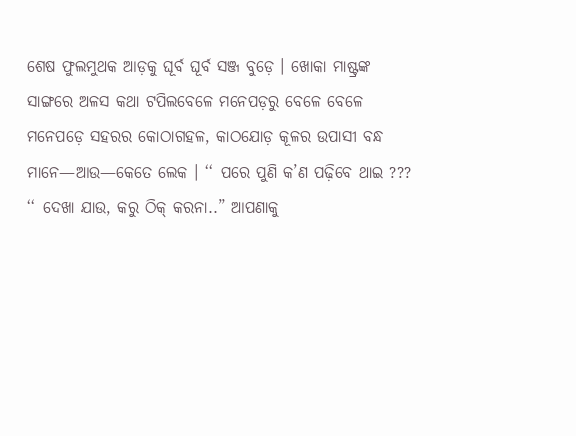ଶେଷ ଫୁଲମୁଥକ ଆଡ଼କୁ ଘୂର୍ବ ଘୂର୍ବ ସଞ୍ଜ ବୁଡ଼େ । ଖୋକା ମାଷ୍ଟ୍ରଙ୍କ ସାଙ୍ଗରେ ଅଳସ କଥା ଟପିଲବେଳେ ମନେପଡ଼ରୁ ବେଳେ ବେଳେ ମନେପଡ଼େ ସହରର କୋଠାଗହଳ, କାଠଯୋଡ଼ କୂଳର ଉପାସୀ ବନ୍ଧ ମାନେ—ଆଉ—କେତେ ଲେକ । ‘‘ ପରେ ପୁଣି କ’ଣ ପଢ଼ିବେ ଥାଇ ??? ‘‘ ଦେଖା ଯାଉ, କରୁ ଠିକ୍ କରନା..” ଆପଣାକୁ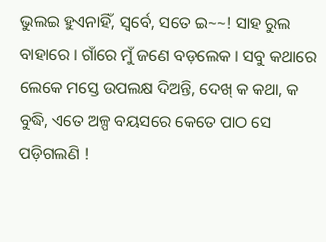ଭୁଲଇ ହୁଏନାହିଁ, ସ୍ଵର୍ବେ, ସତେ ଇ~~! ସାହ ରୁଲ ବାହାରେ । ଗାଁରେ ମୁଁ ଜଣେ ବଡ଼ଲେକ । ସବୁ କଥାରେ ଲେକେ ମସ୍ତେ ଉପଲକ୍ଷ ଦିଅନ୍ତି, ଦେଖ୍ କ କଥା, କ ବୁଦ୍ଧି, ଏତେ ଅଳ୍ପ ବୟସରେ କେତେ ପାଠ ସେ ପଡ଼ିଗଲଣି !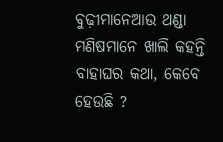ବୁଢ଼ୀମାନେଆଉ ଥଣ୍ଡା ମଣିଷମାନେ ଖାଲି କହନ୍ତି ବାହାଘର କଥା, କେବେ ହେଉଛି ?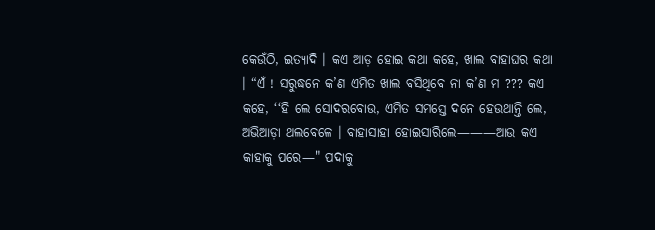କେଉଁଠି, ଇତ୍ୟାଦି । କଏ ଆଡ଼ ହୋଇ କଥା କହେ, ଖାଲ ବାହାଘର କଥା । “ଏଁ ! ସରୁଦ୍ଧନେ କ’ଣ ଏମିତ ଖାଲ ବସିଥିବେ ନା କ’ଣ ମ ??? କଏ କହେ, ‘‘ହି ଲେ ସୋଦରବୋଉ, ଏମିତ ସମସ୍ତେ ଦନେ ହେଉଥାନ୍ତି ଲେ, ଅଭିଆଡ଼ା ଥଲବେଳେ । ବାହାସାହା ହୋଇସାରିଲେ———ଆଉ କଏ କାହାକୁ ପରେ—" ପଦାକୁ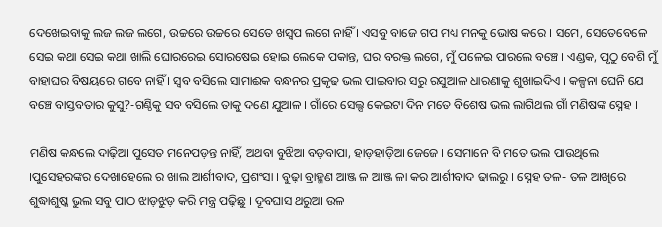ଦେଖେଇବାକୁ ଲଜ ଲଜ ଲଗେ, ଉଚ୍ଚରେ ଉଚ୍ଚରେ ସେତେ ଖସ୍ଵପ ଲଗେ ନାହିଁ । ଏସବୁ ବାଜେ ଗପ ମଧ୍ୟ ମନକୁ ଭୋଷ କରେ । ସମେ, ସେତେବେଳେ ସେଇ କଥା ସେଇ କଥା ଖାଲି ଘୋରରେଇ ସୋରଷେଇ ହୋଇ ଲେକେ ପକାନ୍ତ, ଘର ବରକ୍ତ ଲଗେ, ମୁଁ ପଳେଇ ପାରଲେ ବଞ୍ଚେ । ଏଣ୍ଡକ, ପୃଠୁ ବେଶି ମୁଁ ବାହାଘର ବିଷୟରେ ଗବେ ନାହିଁ । ସ୍ଵବ ବସିଲେ ସାମାଈକ ବନ୍ଧନର ପ୍ରକୃଢ ଭଲ ପାଇବାର ସରୁ ରସୁଆଳ ଧାରଣାକୁ ଶୁଖାଇଦିଏ । କଳ୍ପନା ଘେନି ଯେ ବଞ୍ଚେ ବାସ୍ତବତାର କୁସୁ?-ଗଣ୍ଠିକୁ ସବ ବସିଲେ ତାକୁ ଦଣେ ଯୁଆଳ । ଗାଁରେ ସେଲ୍ସ କେଇଟା ଦିନ ମତେ ବିଶେଷ ଭଲ ଲାଗିଥଲ ଗାଁ ମଣିଷଙ୍କ ସ୍ନେହ ।

ମଣିଷ କନ୍ଧଲେ ଦାଢ଼ିଆ ପୁସେତ ମନେପଡ଼ନ୍ତ ନାହିଁ, ଅଥବା ବୁଝିଆ ବଡ଼ବାପା, ହାଡ଼ହାଡ଼ିଆ ଜେଜେ । ସେମାନେ ବି ମତେ ଭଲ ପାଉଥିଲେ ।ପୁସେହରଙ୍କର ଦେଖାହେଲେ ର ଖାଲ ଆର୍ଶୀବାଦ, ପ୍ରଶଂସା । ବୁଢ଼ା ବ୍ରାହ୍ମଣ ଆଞ୍ଜ ଳ ଆଞ୍ଜ ଳା କର ଆର୍ଶୀବାଦ ଢାଲରୁ । ସ୍ନେହ ତଳ- ତଳ ଆଖିରେ ଶୁଦ୍ଧାଶୁଷ୍କ ଭୁଲ ସବୁ ପାଠ ଝାଡ଼ଝୁଡ଼ କରି ମନ୍ତ୍ର ପଢ଼ିଛୁ । ଦୂବଘାସ ଥରୁଆ ଉଳ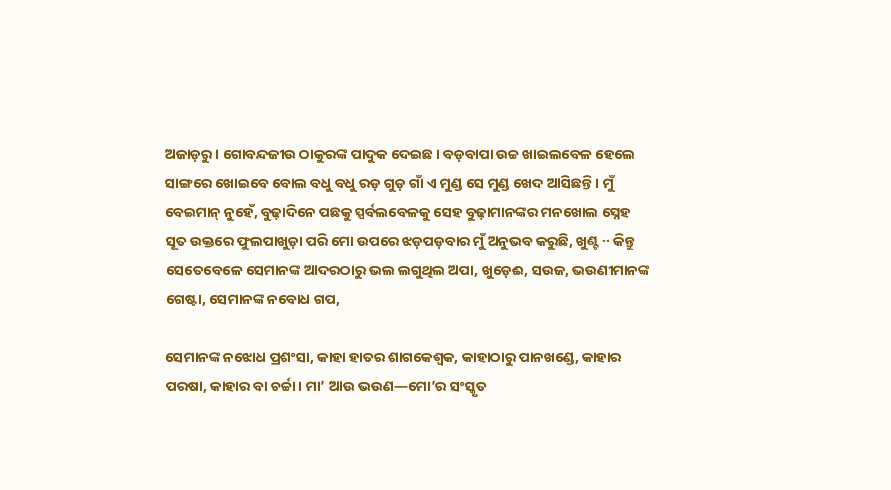ଅଜାଡ଼ରୁ । ଗୋବନ୍ଦଜୀଉ ଠାକୁରଙ୍କ ପାଦୁକ ଦେଇଛ । ବଡ଼ବାପା ଉଚ୍ଚ ଖାଇଲବେଳ ହେଲେ ସାଙ୍ଗରେ ଖୋଇବେ ବୋଲ ବଧୁ ବଧୁ ରଡ଼ ଗୁଡ଼ ଗାଁ ଏ ମୁଣ୍ଡ ସେ ମୁଣ୍ଡ ଖେଦ ଆସିଛନ୍ତି । ମୁଁ ବେଇମାନ୍ ନୁହେଁ, ବୁଢ଼ାଦିନେ ପଛକୁ ସ୍ପର୍ବଲବେଳକୁ ସେହ ବୁଢ଼ାମାନଙ୍କର ମନଖୋଲ ସ୍ନେହ ସୂତ ଉକ୍ତରେ ଫୁଲପାଖୁଡ଼ା ପରି ମୋ ଉପରେ ଝଡ଼ପଡ଼ବାର ମୁଁ ଅନୁଭବ କରୁଛି, ଖୁଣ୍ଟ ·· କିନ୍ତୁ ସେତେବେଳେ ସେମାନଙ୍କ ଆଦରଠାରୁ ଭଲ ଲଗୁଥିଲ ଅପା, ଖୁଡ଼େଈ, ସଉଜ, ଭଉଣୀମାନଙ୍କ ଗେଷ୍ଟା, ସେମାନଙ୍କ ନବୋଧ ଗପ,

ସେମାନଙ୍କ ନଝୋଧ ପ୍ରଶଂସା, କାହା ହାତର ଶାଗକେଶ୍ଵକ, କାହାଠାରୁ ପାନଖଣ୍ଡେ, କାହାର ପରଷା, କାହାର ବା ଚର୍ଚ୍ଚା । ମା’ ଆଉ ଭଉଣ—ମୋ’ର ସଂସ୍କୃତ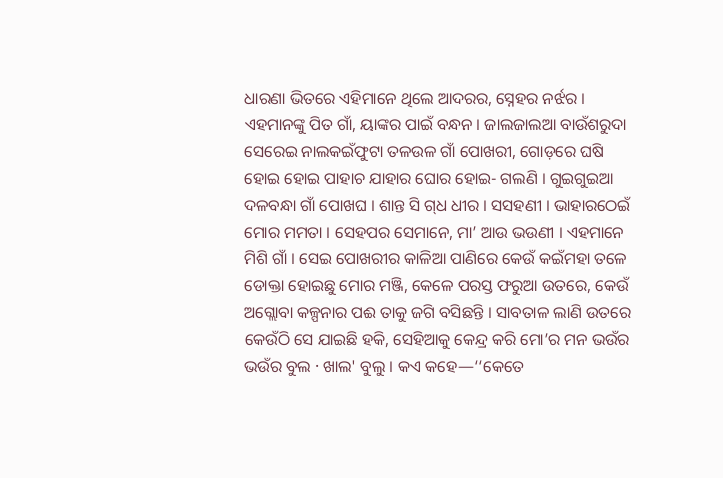ଧାରଣା ଭିତରେ ଏହିମାନେ ଥିଲେ ଆଦରର, ସ୍ନେହର ନର୍ଝର । ଏହମାନଙ୍କୁ ପିତ ଗାଁ, ୟାଙ୍କର ପାଇଁ ବନ୍ଧନ । ଜାଲଜାଲଆ ବାଉଁଶରୁଦା ସେରେଇ ନାଲକଇଁଫୁଟା ତଳଉଳ ଗାଁ ପୋଖରୀ, ଗୋଡ଼ରେ ଘଷି ହୋଇ ହୋଇ ପାହାଚ ଯାହାର ଘୋର ହୋଇ- ଗଲଣି । ଗୁଇଗୁଇଆ ଦଳବନ୍ଧା ଗାଁ ପୋଖଘ । ଶାନ୍ତ ସି ଗ୍‌ଧ ଧୀର । ସସହଣୀ । ଭାହାରଠେଇଁ ମୋର ମମତା । ସେହପର ସେମାନେ, ମା’ ଆଉ ଭଉଣୀ । ଏହମାନେ ମିଶି ଗାଁ । ସେଇ ପୋଖରୀର କାଳିଆ ପାଣିରେ କେଉଁ କଇଁମହା ତଳେ ଡୋକ୍ତା ହୋଇଛୁ ମୋର ମଞ୍ଜି, କେଳେ ପରସ୍ତ ଫରୁଆ ଉତରେ, କେଉଁ ଅଗ୍ଲୋବା କଳ୍ପନାର ପଈ ତାକୁ ଜଗି ବସିଛନ୍ତି । ସାବତାଳ ଲାଣି ଉତରେ କେଉଁଠି ସେ ଯାଇଛି ହକି, ସେହିଆକୁ କେନ୍ଦ୍ର କରି ମୋ’ର ମନ ଭଉଁର ଭଉଁର ବୁଲ · ଖାଲ' ବୁଲୁ । କଏ କହେ—‘‘କେତେ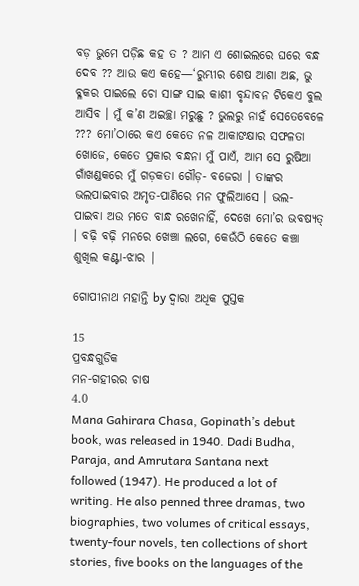ବଡ଼ ଭୁମେ ପଡ଼ିଛ କହ ତ ? ଆମ ଏ ଶୋଇଲରେ ଘରେ ବନ୍ଧ ଦେବ ?? ଆଉ କଏ କହେ—‘ରୁମ୍ଭୀର ଶେଷ ଆଶା ଅଛ, ଭୁ ବ୍ଳକର ପାଇଲେ ଚୋ ସାଙ୍ଗ ସାଇ କାଶୀ ବୃନ୍ଦାବନ ଟିକେଏ ବୁଲ ଆସିବ । ମୁଁ କ’ଣ ଅଇଚ୍ଛା ମରୁଛୁ ? ଭୁଲରୁ ନାହଁ ସେତେବେଳେ ??? ମୋ’ଠାରେ କଏ କେତେ ନଳ ଆକାଙକ୍ଷାର ସଫଳତା ଖୋଜେ, କେତେ ପ୍ରକାର ବନ୍ଧନା ମୁଁ ପାଏଁ, ଆମ ସେ ରୁଷିଆ ଗାଁଖଣ୍ଡକରେ ମୁଁ ଗଡ଼କତା ଗୌଡ଼- ବଜେରା । ତାଙ୍କର ଭଲପାଇବାର ଅମୃତ-ପାଣିରେ ମନ ଫୁଲିଆସେ । ଭଲ- ପାଇବା ଅଉ ମତେ ବାନ୍ଧ ରଖେନାହିଁ, ଦେଖେ ମୋ’ର ଭବଷ୍ୟତ୍ । ବଢ଼ି ବଢ଼ି ମନରେ ଖେଞ୍ଚା ଲଗେ, କେଉଁଠି କେତେ କଞ୍ଚା ଶୁଖିଲ କଣ୍ଟା-ଝାର |

ଗୋପୀନାଥ ମହାନ୍ତି by ଦ୍ୱାରା ଅଧିକ ପୁସ୍ତକ

15
ପ୍ରବନ୍ଧଗୁଡିକ
ମନ-ଗହୀରର ଚାଷ
4.0
Mana Gahirara Chasa, Gopinath’s debut book, was released in 1940. Dadi Budha, Paraja, and Amrutara Santana next followed (1947). He produced a lot of writing. He also penned three dramas, two biographies, two volumes of critical essays, twenty-four novels, ten collections of short stories, five books on the languages of the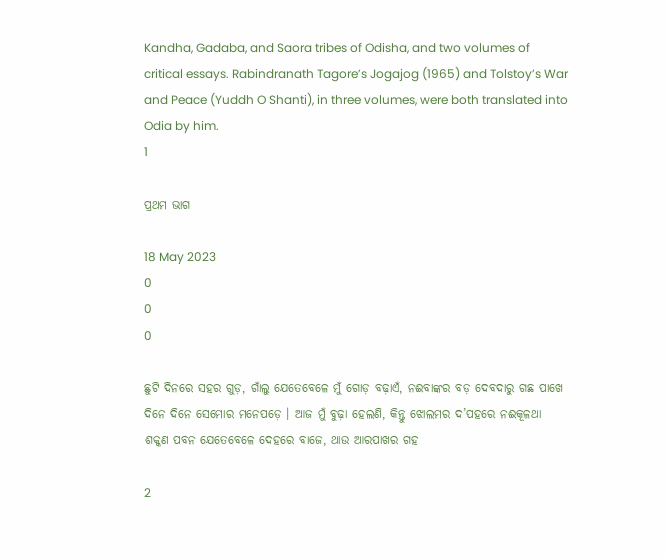Kandha, Gadaba, and Saora tribes of Odisha, and two volumes of critical essays. Rabindranath Tagore’s Jogajog (1965) and Tolstoy’s War and Peace (Yuddh O Shanti), in three volumes, were both translated into Odia by him.
1

ପ୍ରଥମ ଭାଗ

18 May 2023
0
0
0

ଛୁଟି ଦିନରେ ସହର ଗୁଡ଼, ଗାଁଲୁ ଯେତେବେଳେ ମୁଁ ଗୋଡ଼ ବଢ଼ାଏଁ, ନଈବାଙ୍କର ବଡ଼ ଦେବଦାରୁ ଗଛ ପାଖେ ଦିନେ ଦିନେ ସେମୋର ମନେପଡ଼େ । ଆଜ ମୁଁ ବୁଢ଼ା ହେଲଣି, କିନ୍ତୁ ଝୋଲମର ଦ’ପହରେ ନଈକୂଳଥା ଶକ୍କଣ ପବନ ଯେତେବେଳେ ଦେହରେ ବାଜେ, ଥାଉ ଆରପାଖର ଗହ

2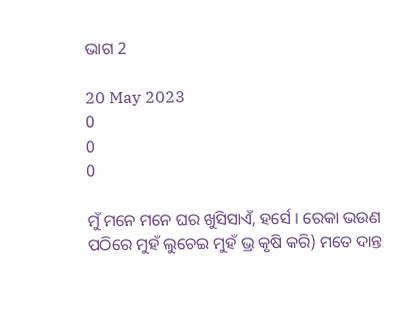ଭାଗ 2

20 May 2023
0
0
0

ମୁଁ ମନେ ମନେ ଘର ଖୁସିସାଏଁ, ହର୍ସେ । ରେକା ଭଉଣ ପଠିରେ ମୁହଁ ଲୁଚେଇ ମୁହଁ ଭ୍ର କୃଷି କରି) ମତେ ଦାନ୍ତ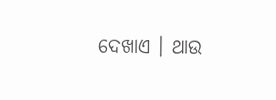ଦେଖାଏ । ଥାଉ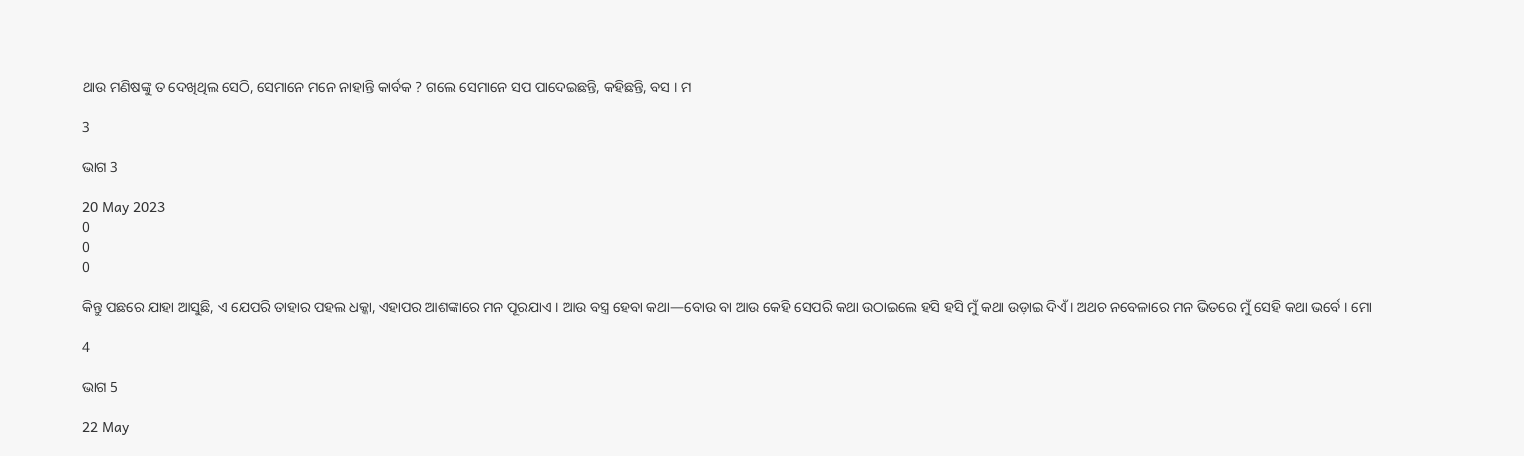ଥାଉ ମଣିଷଙ୍କୁ ତ ଦେଖିଥିଲ ସେଠି, ସେମାନେ ମନେ ନାହାନ୍ତି କାର୍ବକ ? ଗଲେ ସେମାନେ ସପ ପାଦେଇଛନ୍ତି, କହିଛନ୍ତି, ବସ । ମ

3

ଭାଗ 3

20 May 2023
0
0
0

କିନ୍ତୁ ପଛରେ ଯାହା ଆସୁଛି, ଏ ଯେପରି ତାହାର ପହଲ ଧକ୍କା, ଏହାପର ଆଶଙ୍କାରେ ମନ ପୂରଯାଏ । ଆଉ ବସ୍ତ୍ର ହେବା କଥା—ବୋଉ ବା ଆଉ କେହି ସେପରି କଥା ଉଠାଇଲେ ହସି ହସି ମୁଁ କଥା ଉଡ଼ାଇ ଦିଏଁ । ଅଥଚ ନବେଳାରେ ମନ ଭିତରେ ମୁଁ ସେହି କଥା ଭର୍ବେ । ମୋ

4

ଭାଗ 5

22 May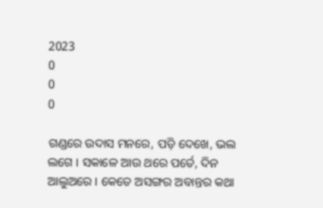2023
0
0
0

ଗଣ୍ଡରେ ଉଦାସ ମନରେ, ପଡ଼ି ଦେଖେ, ଭଲ ଲଗେ । ସକାଳେ ଆଉ ଥରେ ପର୍ତେ, ଦିନ ଆଲୁଅରେ । କେତେ ଅସଙ୍ଗର ଅବାନ୍ତର କଥା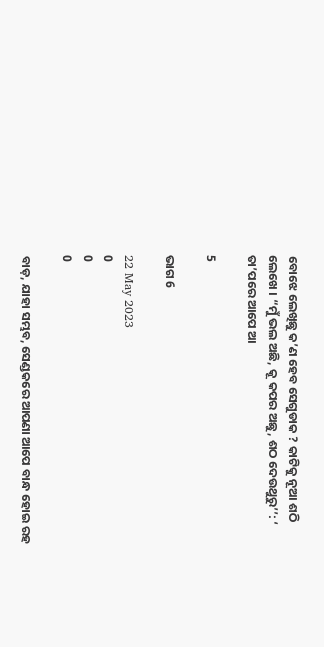ବୋଝେ ଲେଖିଛୁ କ’ଣ ହେବ ସେଗୁଡାକ ? କାଟିକୁ ନୂଆ ଶଠି ଲେଖେ । “ମୁଁ ଭଲ ଅଛି, କୂ କପର ଅଛୁ, ଶଠ ଦେଉଥୁରୁ’’: ‘ ତା’ପରେ ଆପେ ଆ

5

ଭାଗ 6

22 May 2023
0
0
0

ବାଡ଼, ଯାହା ସମ୍ଭବ, ସେଣ୍ଡକରେ ଆପଣା ଆପେ ବାନ୍ଧ ହୋଇ ରହ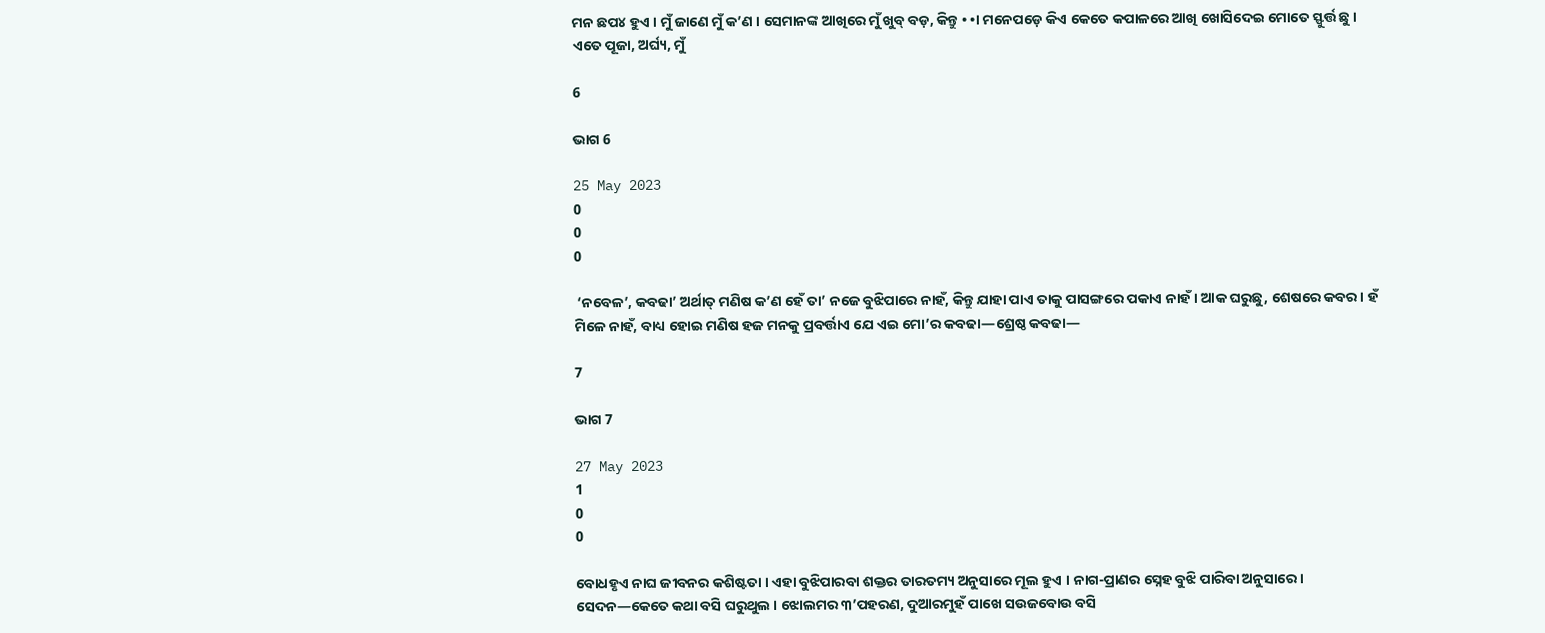ମନ ଛପ୪ ହୁଏ । ମୁଁ ଜାଣେ ମୁଁ କ’ଣ । ସେମାନଙ୍କ ଆଖିରେ ମୁଁ ଖୁବ୍ ବଡ଼, କିନ୍ତୁ • •। ମନେପଡ଼େ କିଏ କେତେ କପାଳରେ ଆଖି ଖୋସିଦେଇ ମୋତେ ସ୍ଫୁର୍ତ୍ତ ଛୁ । ଏତେ ପୂଜା, ଅର୍ଘ୍ୟ, ମୁଁ

6

ଭାଗ 6

25 May 2023
0
0
0

 ‘ନବେଳ’, କବଢା’ ଅର୍ଥାତ୍ ମଣିଷ କ’ଣ ହେଁ ତା’ ନଜେ ବୁଝିପାରେ ନାହଁ, କିନ୍ତୁ ଯାହା ପାଏ ତାକୁ ପାସଙ୍ଗରେ ପକାଏ ନାହଁ । ଆକ ଘରୁଛୁ, ଶେଷରେ କବର। ହଁ ମିଳେ ନାହଁ, ବାଧ୍ୟ ହୋଇ ମଣିଷ ହଜ ମନକୁ ପ୍ରବର୍ତ୍ତାଏ ଯେ ଏଇ ମୋ’ର କବଢା—ଶ୍ରେଷ୍ଠ କବଢା—

7

ଭାଗ 7

27 May 2023
1
0
0

ବୋଧହୃଏ ନାଘ ଜୀବନର କଶିଷ୍ଟତା । ଏହା ବୁଝିପାରବା ଶକ୍ତର ତାରତମ୍ୟ ଅନୁସାରେ ମୂଲ ହୁଏ । ନାଗ-ପ୍ରାଣର ସ୍ନେହ ବୁଝି ପାରିବା ଅନୁସାରେ । ସେଦନ—କେତେ କଥା ବସି ଘରୁଥୁଲ । ଝୋଲମର ୩’ପହରଣ, ଦୁଆରମୁହଁ ପାଖେ ସଉଜବୋଉ ବସି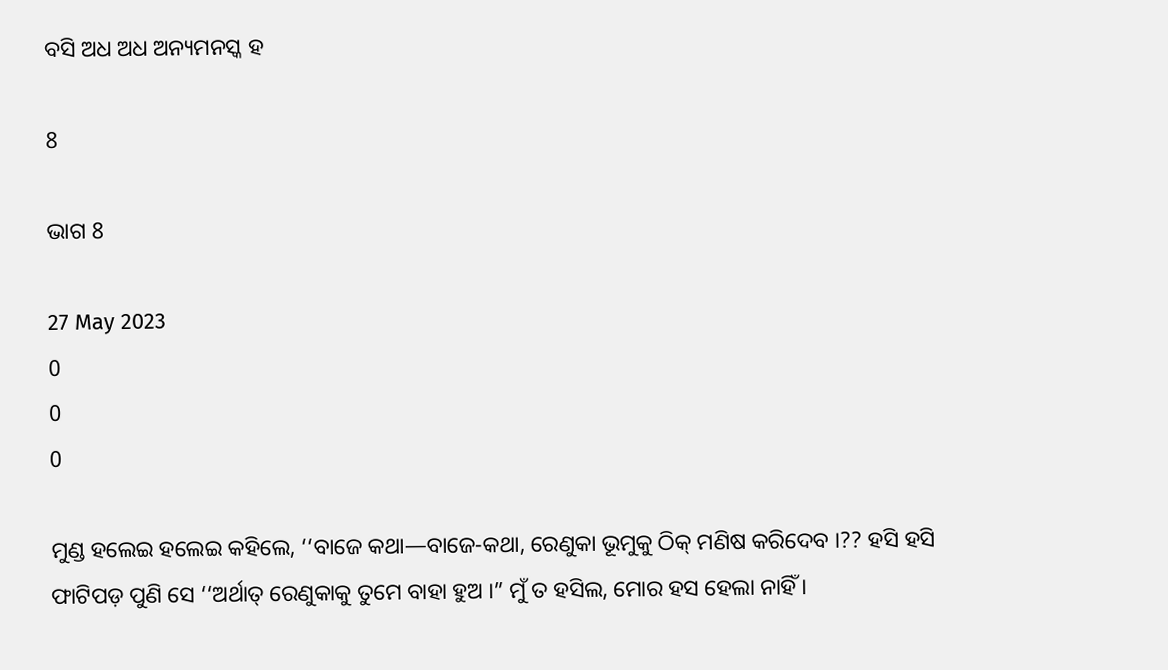ବସି ଅଧ ଅଧ ଅନ୍ୟମନସ୍କ ହ

8

ଭାଗ 8

27 May 2023
0
0
0

ମୁଣ୍ଡ ହଲେଇ ହଲେଇ କହିଲେ, ‘‘ବାଜେ କଥା—ବାଜେ-କଥା, ରେଣୁକା ଭୂମୁକୁ ଠିକ୍ ମଣିଷ କରିଦେବ ।?? ହସି ହସି ଫାଟିପଡ଼ ପୁଣି ସେ ‘‘ଅର୍ଥାତ୍ ରେଣୁକାକୁ ତୁମେ ବାହା ହୁଅ ।” ମୁଁ ତ ହସିଲ, ମୋର ହସ ହେଲା ନାହିଁ ।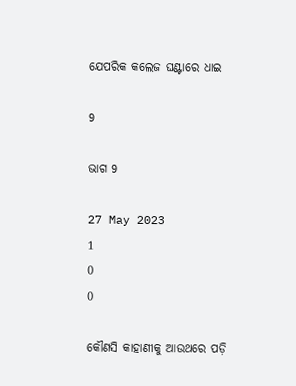ଯେପରିକ କଲେଜ ଘଣ୍ଟାରେ ଧାଇ

9

ଭାଗ 9

27 May 2023
1
0
0

କୌଣସି କାହାଣୀକୁ ଆଉଥରେ ପଡ଼ି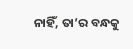ନାହିଁ, ତା’ର ବନ୍ଧକୁ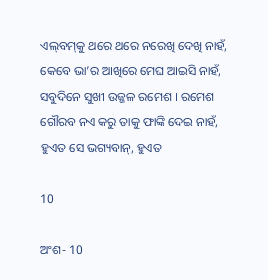ଏଲ୍‌ବମ୍‌କୁ ଥରେ ଥରେ ନରେଖି ଦେଖି ନାହଁ, କେବେ ଭା’ର ଆଖିରେ ମେଘ ଆଇସି ନାହଁ, ସବୁଦିନେ ସୁଖୀ ଉଜ୍ଜଳ ରମେଶ । ରମେଶ ଗୌରବ ନଏ କରୁ ତାକୁ ଫାଙ୍କି ଦେଇ ନାହଁ, ହୁଏତ ସେ ଭଗ୍ୟବାନ୍, ହୁଏତ

10

ଅଂଶ- 10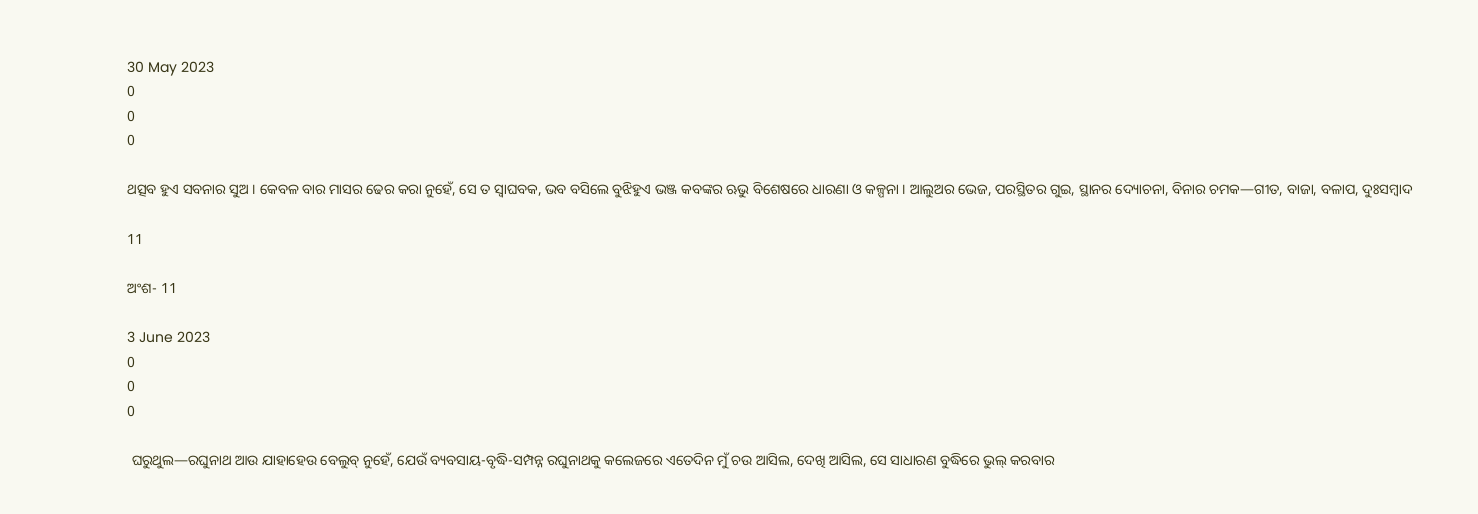30 May 2023
0
0
0

ଥତ୍ସବ ହୁଏ ସବନାର ସୁଅ । କେବଳ ବାର ମାସର ଢେର କରା ନୁହେଁ, ସେ ତ ସ୍ଵାଘବକ, ଭବ ବସିଲେ ବୁଝିହୁଏ ଭଞ୍ଜ କବଙ୍କର ଋଭୁ ବିଶେଷରେ ଧାରଣା ଓ କଳ୍ପନା । ଆଲୁଅର ଭେଜ, ପରସ୍ଥିତର ଗୁଇ, ସ୍ଥାନର ଦ୍ୟୋଚନା, ବିନାର ଚମକ—ଗୀତ, ବାଜା, ବଳାପ, ଦୁଃସମ୍ବାଦ

11

ଅଂଶ- 11

3 June 2023
0
0
0

 ଘରୁଥୁଲ—ରଘୁନାଥ ଆଉ ଯାହାହେଉ ବେଲୁବ୍ ନୁହେଁ, ଯେଉଁ ବ୍ୟବସାୟ-ବୃଦ୍ଧି-ସମ୍ପନ୍ନ ରଘୁନାଥକୁ କଲେଜରେ ଏତେଦିନ ମୁଁ ଚଉ ଆସିଲ, ଦେଖି ଆସିଲ, ସେ ସାଧାରଣ ବୁଦ୍ଧିରେ ଭୁଲ୍ କରବାର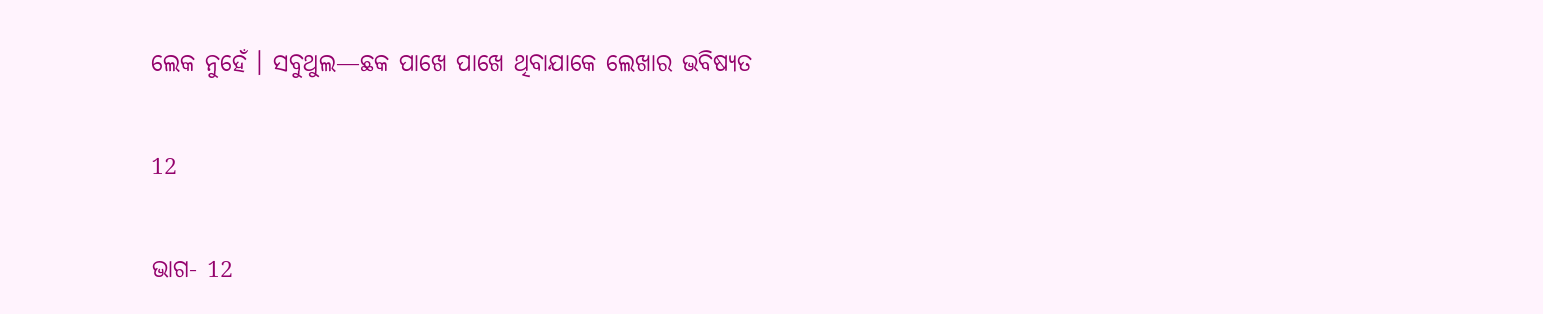ଲେକ ନୁହେଁ । ସବୁଥୁଲ—ଛକ ପାଖେ ପାଖେ ଥିବାଯାକେ ଲେଖାର ଭବିଷ୍ୟତ

12

ଭାଗ- 12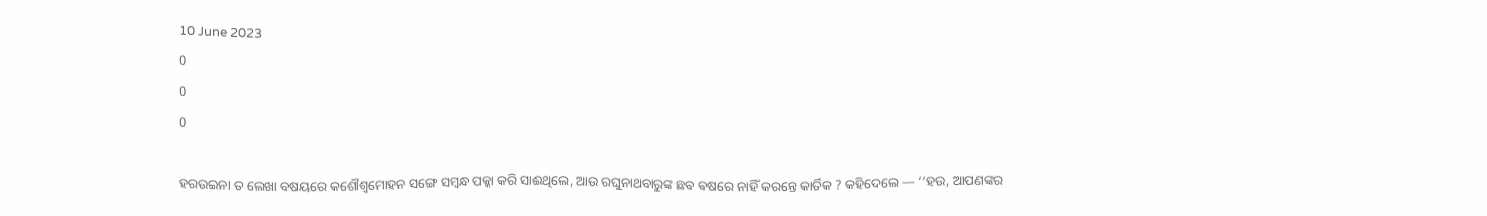10 June 2023
0
0
0

ହରଉଇନା ତ ଲେଖା ବଷୟରେ କଶୌଶ୍ୱମୋହନ ସଙ୍ଗେ ସମ୍ବନ୍ଧ ପକ୍କା କରି ସାଈଥିଲେ, ଆଉ ରଘୁନାଥବାରୁଙ୍କ ଛଵ ଵଷରେ ନାହିଁ କରନ୍ତେ କାର୍ତିକ ? କହିଦେଲେ — ‘‘ହଉ, ଆପଣଙ୍କର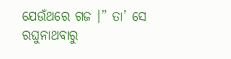ଯେଉଁଥରେ ଗଜ ।” ତା’ ସେ ରଘୁନାଥବାରୁ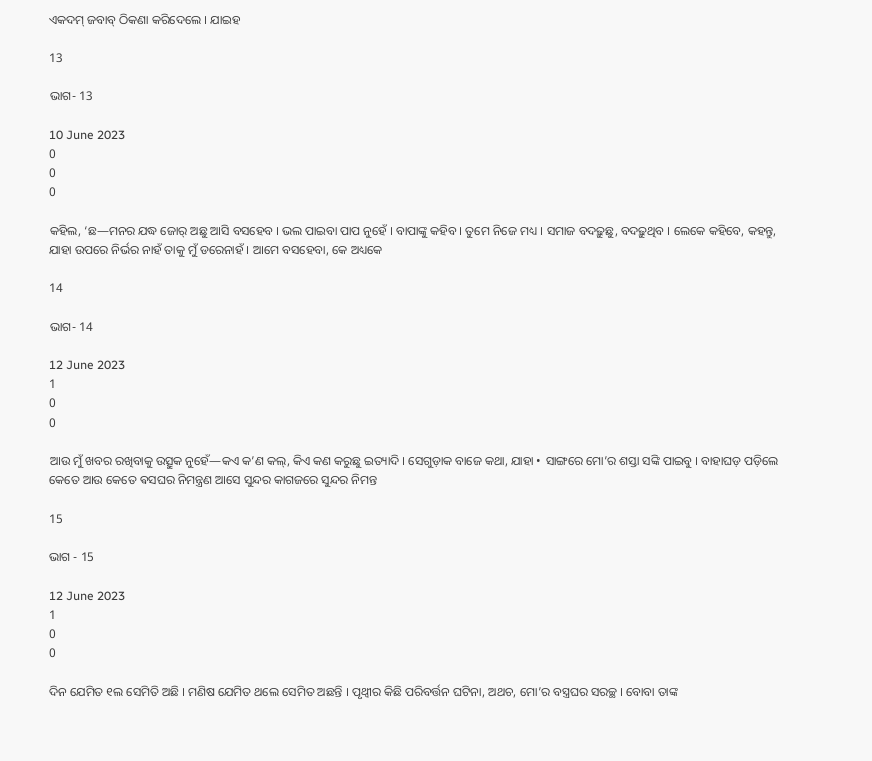ଏକଦମ୍ ଜବାବ୍ ଠିକଣା କରିଦେଲେ । ଯାଇହ

13

ଭାଗ- 13

10 June 2023
0
0
0

କହିଲ, ‘ଛ—ମନର ଯଦ୍ଧ ଜୋର୍ ଅଛୁ ଆସି ବସହେବ । ଭଲ ପାଇବା ପାପ ନୁହେଁ । ବାପାଙ୍କୁ କହିବ । ତୁମେ ନିଜେ ମଧ୍ୟ । ସମାଜ ବଦଢ଼ୁଛୁ, ବଦଢ଼ୁଥିବ । ଲେକେ କହିବେ, କହନ୍ତୁ, ଯାହା ଉପରେ ନିର୍ଭର ନାହଁ ତାକୁ ମୁଁ ଡରେନାହଁ । ଆମେ ବସହେବା, କେ ଅଧ୍ୟକେ

14

ଭାଗ- 14

12 June 2023
1
0
0

ଆଉ ମୁଁ ଖବର ରଖିବାକୁ ଉତ୍ସୁକ ନୁହେଁ—କଏ କ’ଣ କଲ୍, କିଏ କଣ କରୁଛୁ ଇତ୍ୟାଦି । ସେଗୁଡ଼ାକ ବାଜେ କଥା, ଯାହା • ସାଙ୍ଗରେ ମୋ’ର ଶସ୍ତା ସଙ୍କି ପାଇବୁ । ବାହାଘଡ଼ ପଡ଼ିଲେ କେତେ ଆଉ କେତେ ଵସଘର ନିମନ୍ତ୍ରଣ ଆସେ ସୁନ୍ଦର କାଗଜରେ ସୁନ୍ଦର ନିମନ୍ତ

15

ଭାଗ - 15

12 June 2023
1
0
0

ଦିନ ଯେମିତ ୧ଲ ସେମିତି ଅଛି । ମଣିଷ ଯେମିତ ଥଲେ ସେମିତ ଅଛନ୍ତି । ପୃଥ୍ବୀର କିଛି ପରିବର୍ତ୍ତନ ଘଟିନା, ଅଥଚ, ମୋ’ର ବସ୍ତ୍ରଘର ସରଚ୍ଛ । ବୋବା ତାଙ୍କ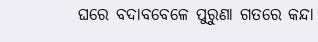ଘରେ ବଦାବବେଳେ ପୁରୁଣା ଗତରେ କନ୍ଦା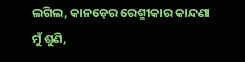ଲଗିଲ, କାନଡ଼େର ରେଶ୍ମୀକାର କାନ୍ଦଣା ମୁଁ ଶୁଣି,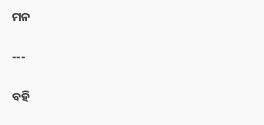ମନ

---

ବହି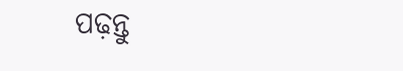ପଢ଼ନ୍ତୁ